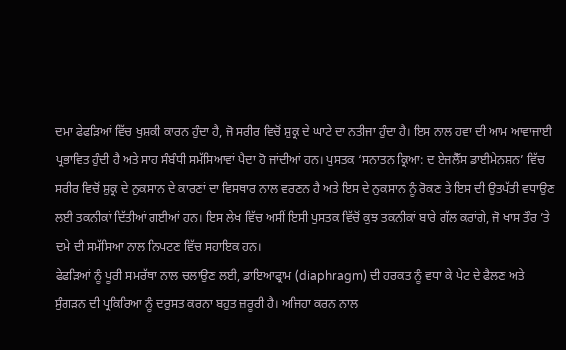ਦਮਾ ਫੇਫੜਿਆਂ ਵਿੱਚ ਖੁਸ਼ਕੀ ਕਾਰਨ ਹੁੰਦਾ ਹੈ, ਜੋ ਸਰੀਰ ਵਿਚੋਂ ਸ਼ੁਕ੍ਰ ਦੇ ਘਾਟੇ ਦਾ ਨਤੀਜਾ ਹੁੰਦਾ ਹੈ। ਇਸ ਨਾਲ ਹਵਾ ਦੀ ਆਮ ਆਵਾਜਾਈ ਪ੍ਰਭਾਵਿਤ ਹੁੰਦੀ ਹੈ ਅਤੇ ਸਾਹ ਸੰਬੰਧੀ ਸਮੱਸਿਆਵਾਂ ਪੈਦਾ ਹੋ ਜਾਂਦੀਆਂ ਹਨ। ਪੁਸਤਕ ‘ਸਨਾਤਨ ਕ੍ਰਿਆ: ਦ ਏਜਲੈੱਸ ਡਾਈਮੇਨਸ਼ਨ’ ਵਿੱਚ ਸਰੀਰ ਵਿਚੋਂ ਸ਼ੁਕ੍ਰ ਦੇ ਨੁਕਸਾਨ ਦੇ ਕਾਰਣਾਂ ਦਾ ਵਿਸਥਾਰ ਨਾਲ ਵਰਣਨ ਹੈ ਅਤੇ ਇਸ ਦੇ ਨੁਕਸਾਨ ਨੂੰ ਰੋਕਣ ਤੇ ਇਸ ਦੀ ਉਤਪੱਤੀ ਵਧਾਉਣ ਲਈ ਤਕਨੀਕਾਂ ਦਿੱਤੀਆਂ ਗਈਆਂ ਹਨ। ਇਸ ਲੇਖ ਵਿੱਚ ਅਸੀਂ ਇਸੀ ਪੁਸਤਕ ਵਿੱਚੋਂ ਕੁਝ ਤਕਨੀਕਾਂ ਬਾਰੇ ਗੱਲ ਕਰਾਂਗੇ, ਜੋ ਖਾਸ ਤੌਰ ’ਤੇ ਦਮੇ ਦੀ ਸਮੱਸਿਆ ਨਾਲ ਨਿਪਟਣ ਵਿੱਚ ਸਹਾਇਕ ਹਨ।
ਫੇਫੜਿਆਂ ਨੂੰ ਪੂਰੀ ਸਮਰੱਥਾ ਨਾਲ ਚਲਾਉਣ ਲਈ, ਡਾਇਆਫ੍ਰਾਮ (diaphragm) ਦੀ ਹਰਕਤ ਨੂੰ ਵਧਾ ਕੇ ਪੇਟ ਦੇ ਫੈਲਣ ਅਤੇ ਸੁੰਗੜਨ ਦੀ ਪ੍ਰਕਿਰਿਆ ਨੂੰ ਦਰੁਸਤ ਕਰਨਾ ਬਹੁਤ ਜ਼ਰੂਰੀ ਹੈ। ਅਜਿਹਾ ਕਰਨ ਨਾਲ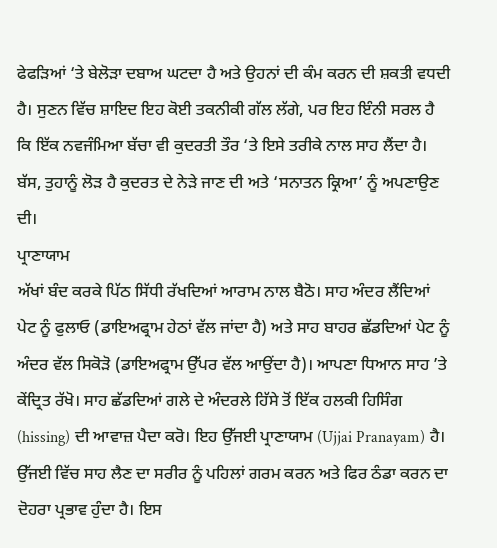ਫੇਫੜਿਆਂ ‘ਤੇ ਬੇਲੋੜਾ ਦਬਾਅ ਘਟਦਾ ਹੈ ਅਤੇ ਉਹਨਾਂ ਦੀ ਕੰਮ ਕਰਨ ਦੀ ਸ਼ਕਤੀ ਵਧਦੀ ਹੈ। ਸੁਣਨ ਵਿੱਚ ਸ਼ਾਇਦ ਇਹ ਕੋਈ ਤਕਨੀਕੀ ਗੱਲ ਲੱਗੇ, ਪਰ ਇਹ ਇੰਨੀ ਸਰਲ ਹੈ ਕਿ ਇੱਕ ਨਵਜੰਮਿਆ ਬੱਚਾ ਵੀ ਕੁਦਰਤੀ ਤੌਰ ‘ਤੇ ਇਸੇ ਤਰੀਕੇ ਨਾਲ ਸਾਹ ਲੈਂਦਾ ਹੈ। ਬੱਸ, ਤੁਹਾਨੂੰ ਲੋੜ ਹੈ ਕੁਦਰਤ ਦੇ ਨੇੜੇ ਜਾਣ ਦੀ ਅਤੇ ‘ਸਨਾਤਨ ਕ੍ਰਿਆ’ ਨੂੰ ਅਪਣਾਉਣ ਦੀ।
ਪ੍ਰਾਣਾਯਾਮ
ਅੱਖਾਂ ਬੰਦ ਕਰਕੇ ਪਿੱਠ ਸਿੱਧੀ ਰੱਖਦਿਆਂ ਆਰਾਮ ਨਾਲ ਬੈਠੋ। ਸਾਹ ਅੰਦਰ ਲੈਂਦਿਆਂ ਪੇਟ ਨੂੰ ਫੁਲਾਓ (ਡਾਇਅਫ੍ਰਾਮ ਹੇਠਾਂ ਵੱਲ ਜਾਂਦਾ ਹੈ) ਅਤੇ ਸਾਹ ਬਾਹਰ ਛੱਡਦਿਆਂ ਪੇਟ ਨੂੰ ਅੰਦਰ ਵੱਲ ਸਿਕੋੜੋ (ਡਾਇਅਫ੍ਰਾਮ ਉੱਪਰ ਵੱਲ ਆਉਂਦਾ ਹੈ)। ਆਪਣਾ ਧਿਆਨ ਸਾਹ ’ਤੇ ਕੇਂਦ੍ਰਿਤ ਰੱਖੋ। ਸਾਹ ਛੱਡਦਿਆਂ ਗਲੇ ਦੇ ਅੰਦਰਲੇ ਹਿੱਸੇ ਤੋਂ ਇੱਕ ਹਲਕੀ ਹਿਸਿੰਗ (hissing) ਦੀ ਆਵਾਜ਼ ਪੈਦਾ ਕਰੋ। ਇਹ ਉੱਜਈ ਪ੍ਰਾਣਾਯਾਮ (Ujjai Pranayam) ਹੈ।
ਉੱਜਈ ਵਿੱਚ ਸਾਹ ਲੈਣ ਦਾ ਸਰੀਰ ਨੂੰ ਪਹਿਲਾਂ ਗਰਮ ਕਰਨ ਅਤੇ ਫਿਰ ਠੰਡਾ ਕਰਨ ਦਾ ਦੋਹਰਾ ਪ੍ਰਭਾਵ ਹੁੰਦਾ ਹੈ। ਇਸ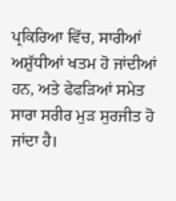ਪ੍ਰਕਿਰਿਆ ਵਿੱਚ, ਸਾਰੀਆਂ ਅਸ਼ੁੱਧੀਆਂ ਖਤਮ ਹੋ ਜਾਂਦੀਆਂ ਹਨ, ਅਤੇ ਫੇਫੜਿਆਂ ਸਮੇਤ ਸਾਰਾ ਸਰੀਰ ਮੁੜ ਸੁਰਜੀਤ ਹੋ ਜਾਂਦਾ ਹੈ।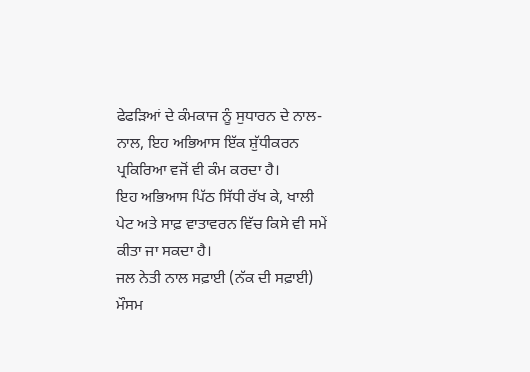ਫੇਫੜਿਆਂ ਦੇ ਕੰਮਕਾਜ ਨੂੰ ਸੁਧਾਰਨ ਦੇ ਨਾਲ-ਨਾਲ, ਇਹ ਅਭਿਆਸ ਇੱਕ ਸ਼ੁੱਧੀਕਰਨ ਪ੍ਰਕਿਰਿਆ ਵਜੋਂ ਵੀ ਕੰਮ ਕਰਦਾ ਹੈ।
ਇਹ ਅਭਿਆਸ ਪਿੱਠ ਸਿੱਧੀ ਰੱਖ ਕੇ, ਖਾਲੀ ਪੇਟ ਅਤੇ ਸਾਫ਼ ਵਾਤਾਵਰਨ ਵਿੱਚ ਕਿਸੇ ਵੀ ਸਮੇਂ ਕੀਤਾ ਜਾ ਸਕਦਾ ਹੈ।
ਜਲ ਨੇਤੀ ਨਾਲ ਸਫ਼ਾਈ (ਨੱਕ ਦੀ ਸਫ਼ਾਈ)
ਮੌਸਮ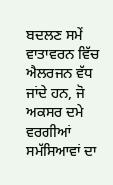ਬਦਲਣ ਸਮੇਂ ਵਾਤਾਵਰਨ ਵਿੱਚ ਐਲਰਜਨ ਵੱਧ ਜਾਂਦੇ ਹਨ, ਜੋ ਅਕਸਰ ਦਮੇ ਵਰਗੀਆਂ ਸਮੱਸਿਆਵਾਂ ਦਾ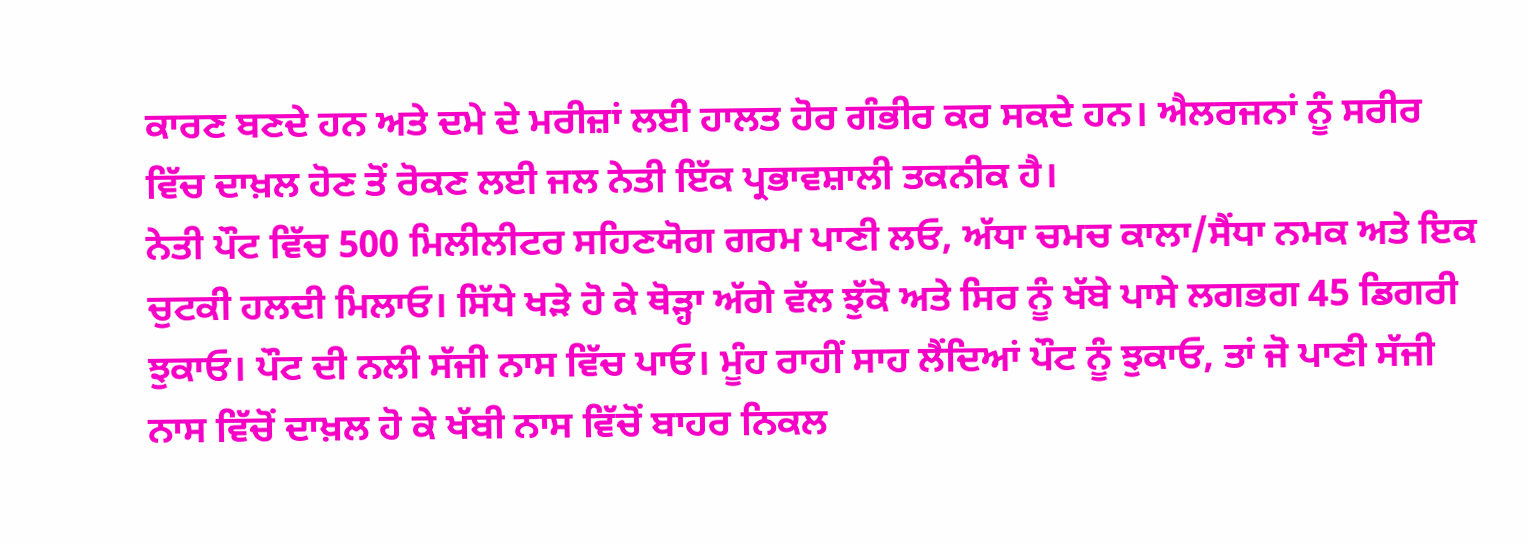ਕਾਰਣ ਬਣਦੇ ਹਨ ਅਤੇ ਦਮੇ ਦੇ ਮਰੀਜ਼ਾਂ ਲਈ ਹਾਲਤ ਹੋਰ ਗੰਭੀਰ ਕਰ ਸਕਦੇ ਹਨ। ਐਲਰਜਨਾਂ ਨੂੰ ਸਰੀਰ ਵਿੱਚ ਦਾਖ਼ਲ ਹੋਣ ਤੋਂ ਰੋਕਣ ਲਈ ਜਲ ਨੇਤੀ ਇੱਕ ਪ੍ਰਭਾਵਸ਼ਾਲੀ ਤਕਨੀਕ ਹੈ।
ਨੇਤੀ ਪੌਟ ਵਿੱਚ 500 ਮਿਲੀਲੀਟਰ ਸਹਿਣਯੋਗ ਗਰਮ ਪਾਣੀ ਲਓ, ਅੱਧਾ ਚਮਚ ਕਾਲਾ/ਸੈਂਧਾ ਨਮਕ ਅਤੇ ਇਕ ਚੁਟਕੀ ਹਲਦੀ ਮਿਲਾਓ। ਸਿੱਧੇ ਖੜੇ ਹੋ ਕੇ ਥੋੜ੍ਹਾ ਅੱਗੇ ਵੱਲ ਝੁੱਕੋ ਅਤੇ ਸਿਰ ਨੂੰ ਖੱਬੇ ਪਾਸੇ ਲਗਭਗ 45 ਡਿਗਰੀ ਝੁਕਾਓ। ਪੌਟ ਦੀ ਨਲੀ ਸੱਜੀ ਨਾਸ ਵਿੱਚ ਪਾਓ। ਮੂੰਹ ਰਾਹੀਂ ਸਾਹ ਲੈਂਦਿਆਂ ਪੌਟ ਨੂੰ ਝੁਕਾਓ, ਤਾਂ ਜੋ ਪਾਣੀ ਸੱਜੀ ਨਾਸ ਵਿੱਚੋਂ ਦਾਖ਼ਲ ਹੋ ਕੇ ਖੱਬੀ ਨਾਸ ਵਿੱਚੋਂ ਬਾਹਰ ਨਿਕਲ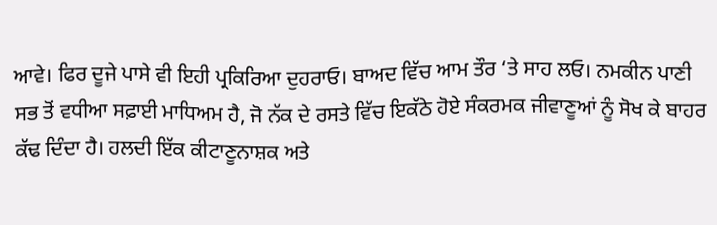ਆਵੇ। ਫਿਰ ਦੂਜੇ ਪਾਸੇ ਵੀ ਇਹੀ ਪ੍ਰਕਿਰਿਆ ਦੁਹਰਾਓ। ਬਾਅਦ ਵਿੱਚ ਆਮ ਤੌਰ ‘ਤੇ ਸਾਹ ਲਓ। ਨਮਕੀਨ ਪਾਣੀ ਸਭ ਤੋਂ ਵਧੀਆ ਸਫ਼ਾਈ ਮਾਧਿਅਮ ਹੈ, ਜੋ ਨੱਕ ਦੇ ਰਸਤੇ ਵਿੱਚ ਇਕੱਠੇ ਹੋਏ ਸੰਕਰਮਕ ਜੀਵਾਣੂਆਂ ਨੂੰ ਸੋਖ ਕੇ ਬਾਹਰ ਕੱਢ ਦਿੰਦਾ ਹੈ। ਹਲਦੀ ਇੱਕ ਕੀਟਾਣੂਨਾਸ਼ਕ ਅਤੇ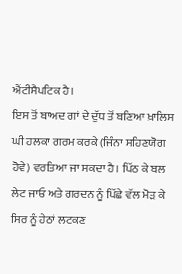ਐਂਟੀਸੈਪਟਿਕ ਹੈ।
ਇਸ ਤੋਂ ਬਾਅਦ ਗਾਂ ਦੇ ਦੁੱਧ ਤੋਂ ਬਣਿਆ ਖ਼ਾਲਿਸ ਘੀ ਹਲਕਾ ਗਰਮ ਕਰਕੇ (ਜਿੰਨਾ ਸਹਿਣਯੋਗ ਹੋਵੇ) ਵਰਤਿਆ ਜਾ ਸਕਦਾ ਹੈ। ਪਿੱਠ ਕੇ ਬਲ ਲੇਟ ਜਾਓ ਅਤੇ ਗਰਦਨ ਨੂੰ ਪਿੱਛੇ ਵੱਲ ਮੋੜ ਕੇ ਸਿਰ ਨੂੰ ਹੇਠਾਂ ਲਟਕਣ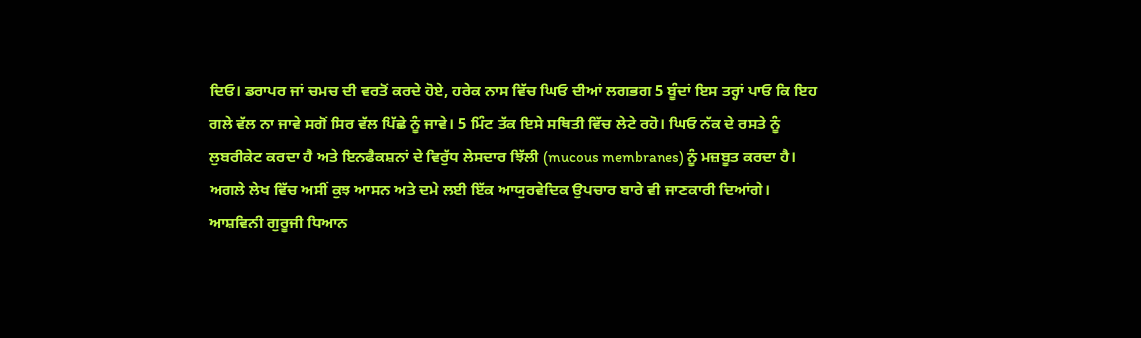ਦਿਓ। ਡਰਾਪਰ ਜਾਂ ਚਮਚ ਦੀ ਵਰਤੋਂ ਕਰਦੇ ਹੋਏ, ਹਰੇਕ ਨਾਸ ਵਿੱਚ ਘਿਓ ਦੀਆਂ ਲਗਭਗ 5 ਬੂੰਦਾਂ ਇਸ ਤਰ੍ਹਾਂ ਪਾਓ ਕਿ ਇਹ ਗਲੇ ਵੱਲ ਨਾ ਜਾਵੇ ਸਗੋਂ ਸਿਰ ਵੱਲ ਪਿੱਛੇ ਨੂੰ ਜਾਵੇ। 5 ਮਿੰਟ ਤੱਕ ਇਸੇ ਸਥਿਤੀ ਵਿੱਚ ਲੇਟੇ ਰਹੋ। ਘਿਓ ਨੱਕ ਦੇ ਰਸਤੇ ਨੂੰ ਲੁਬਰੀਕੇਟ ਕਰਦਾ ਹੈ ਅਤੇ ਇਨਫੈਕਸ਼ਨਾਂ ਦੇ ਵਿਰੁੱਧ ਲੇਸਦਾਰ ਝਿੱਲੀ (mucous membranes) ਨੂੰ ਮਜ਼ਬੂਤ ਕਰਦਾ ਹੈ।
ਅਗਲੇ ਲੇਖ ਵਿੱਚ ਅਸੀਂ ਕੁਝ ਆਸਨ ਅਤੇ ਦਮੇ ਲਈ ਇੱਕ ਆਯੁਰਵੇਦਿਕ ਉਪਚਾਰ ਬਾਰੇ ਵੀ ਜਾਣਕਾਰੀ ਦਿਆਂਗੇ।
ਆਸ਼ਵਿਨੀ ਗੁਰੂਜੀ ਧਿਆਨ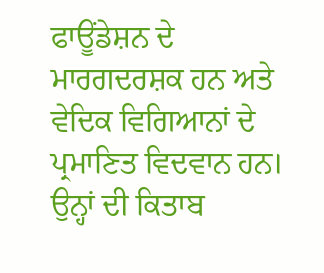ਫਾਊਂਡੇਸ਼ਨ ਦੇ ਮਾਰਗਦਰਸ਼ਕ ਹਨ ਅਤੇ ਵੇਦਿਕ ਵਿਗਿਆਨਾਂ ਦੇ ਪ੍ਰਮਾਣਿਤ ਵਿਦਵਾਨ ਹਨ। ਉਨ੍ਹਾਂ ਦੀ ਕਿਤਾਬ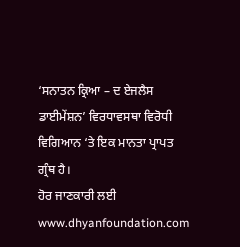‘ਸਨਾਤਨ ਕ੍ਰਿਆ – ਦ ਏਜਲੈਸ ਡਾਈਮੇਂਸ਼ਨ’ ਵਿਰਧਾਵਸਥਾ ਵਿਰੋਧੀ ਵਿਗਿਆਨ ‘ਤੇ ਇਕ ਮਾਨਤਾ ਪ੍ਰਾਪਤ ਗ੍ਰੰਥ ਹੈ।
ਹੋਰ ਜਾਣਕਾਰੀ ਲਈ www.dhyanfoundation.com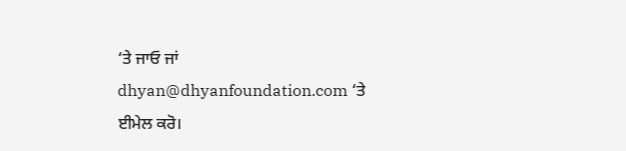‘ਤੇ ਜਾਓ ਜਾਂ dhyan@dhyanfoundation.com ‘ਤੇ ਈਮੇਲ ਕਰੋ।